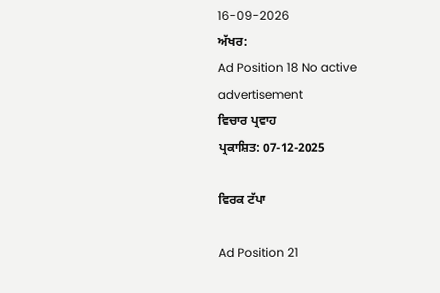16-09-2026
ਅੱਖਰ:
Ad Position 18 No active advertisement
ਵਿਚਾਰ ਪ੍ਰਵਾਹ
ਪ੍ਰਕਾਸ਼ਿਤ: 07-12-2025

ਵਿਰਕ ਟੱਪਾ

Ad Position 21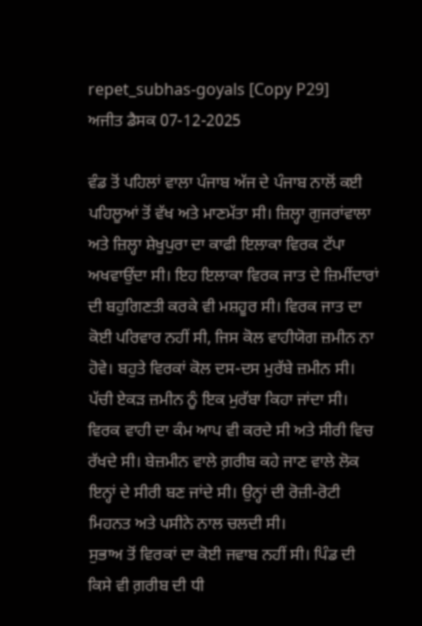repet_subhas-goyals [Copy P29]
ਅਜੀਤ ਡੈਸਕ 07-12-2025

ਵੰਡ ਤੋਂ ਪਹਿਲਾਂ ਵਾਲਾ ਪੰਜਾਬ ਅੱਜ ਦੇ ਪੰਜਾਬ ਨਾਲੋਂ ਕਈ ਪਹਿਲੂਆਂ ਤੋਂ ਵੱਖ ਅਤੇ ਮਾਣਮੱਤਾ ਸੀ। ਜ਼ਿਲ੍ਹਾ ਗੁਜਰਾਂਵਾਲਾ ਅਤੇ ਜ਼ਿਲ੍ਹਾ ਸ਼ੇਖੂਪੁਰਾ ਦਾ ਕਾਫੀ ਇਲਾਕਾ ਵਿਰਕ ਟੱਪਾ ਅਖਵਾਉਂਦਾ ਸੀ। ਇਹ ਇਲਾਕਾ ਵਿਰਕ ਜਾਤ ਦੇ ਜ਼ਿਮੀਂਦਾਰਾਂ ਦੀ ਬਹੁਗਿਣਤੀ ਕਰਕੇ ਵੀ ਮਸ਼ਹੂਰ ਸੀ। ਵਿਰਕ ਜਾਤ ਦਾ ਕੋਈ ਪਰਿਵਾਰ ਨਹੀਂ ਸੀ, ਜਿਸ ਕੋਲ ਵਾਹੀਯੋਗ ਜ਼ਮੀਨ ਨਾ ਹੋਵੇ। ਬਹੁਤੇ ਵਿਰਕਾਂ ਕੋਲ ਦਸ-ਦਸ ਮੁਰੱਬੇ ਜ਼ਮੀਨ ਸੀ। ਪੱਚੀ ਏਕੜ ਜ਼ਮੀਨ ਨੂੰ ਇਕ ਮੁਰੱਬਾ ਕਿਹਾ ਜਾਂਦਾ ਸੀ। ਵਿਰਕ ਵਾਹੀ ਦਾ ਕੰਮ ਆਪ ਵੀ ਕਰਦੇ ਸੀ ਅਤੇ ਸੀਰੀ ਵਿਚ ਰੱਖਦੇ ਸੀ। ਬੇਜ਼ਮੀਨ ਵਾਲੇ ਗ਼ਰੀਬ ਕਹੇ ਜਾਣ ਵਾਲੇ ਲੋਕ ਇਨ੍ਹਾਂ ਦੇ ਸੀਰੀ ਬਣ ਜਾਂਦੇ ਸੀ। ਉਨ੍ਹਾਂ ਦੀ ਰੋਜ਼ੀ-ਰੋਟੀ ਮਿਹਨਤ ਅਤੇ ਪਸੀਨੇ ਨਾਲ ਚਲਦੀ ਸੀ।
ਸੁਭਾਅ ਤੋਂ ਵਿਰਕਾਂ ਦਾ ਕੋਈ ਜਵਾਬ ਨਹੀਂ ਸੀ। ਪਿੰਡ ਦੀ ਕਿਸੇ ਵੀ ਗ਼ਰੀਬ ਦੀ ਧੀ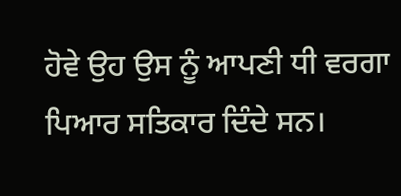ਹੋਵੇ ਉਹ ਉਸ ਨੂੰ ਆਪਣੀ ਧੀ ਵਰਗਾ ਪਿਆਰ ਸਤਿਕਾਰ ਦਿੰਦੇ ਸਨ।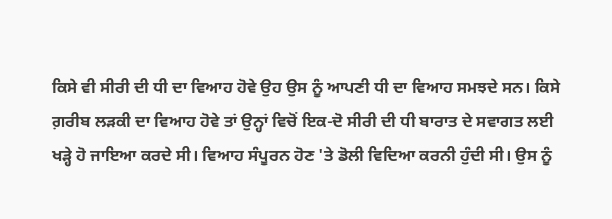ਕਿਸੇ ਵੀ ਸੀਰੀ ਦੀ ਧੀ ਦਾ ਵਿਆਹ ਹੋਵੇ ਉਹ ਉਸ ਨੂੰ ਆਪਣੀ ਧੀ ਦਾ ਵਿਆਹ ਸਮਝਦੇ ਸਨ। ਕਿਸੇ ਗ਼ਰੀਬ ਲੜਕੀ ਦਾ ਵਿਆਹ ਹੋਵੇ ਤਾਂ ਉਨ੍ਹਾਂ ਵਿਚੋਂ ਇਕ-ਦੋ ਸੀਰੀ ਦੀ ਧੀ ਬਾਰਾਤ ਦੇ ਸਵਾਗਤ ਲਈ ਖੜ੍ਹੇ ਹੋ ਜਾਇਆ ਕਰਦੇ ਸੀ। ਵਿਆਹ ਸੰਪੂਰਨ ਹੋਣ 'ਤੇ ਡੋਲੀ ਵਿਦਿਆ ਕਰਨੀ ਹੁੰਦੀ ਸੀ। ਉਸ ਨੂੰ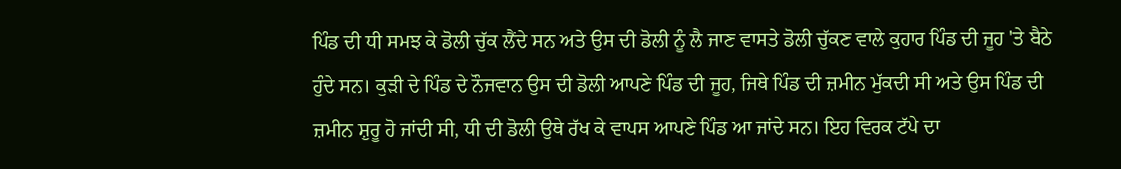ਪਿੰਡ ਦੀ ਧੀ ਸਮਝ ਕੇ ਡੋਲੀ ਚੁੱਕ ਲੈਂਦੇ ਸਨ ਅਤੇ ਉਸ ਦੀ ਡੋਲੀ ਨੂੰ ਲੈ ਜਾਣ ਵਾਸਤੇ ਡੋਲੀ ਚੁੱਕਣ ਵਾਲੇ ਕੁਹਾਰ ਪਿੰਡ ਦੀ ਜੂਹ 'ਤੇ ਬੈਠੇ ਹੁੰਦੇ ਸਨ। ਕੁੜੀ ਦੇ ਪਿੰਡ ਦੇ ਨੌਜਵਾਨ ਉਸ ਦੀ ਡੋਲੀ ਆਪਣੇ ਪਿੰਡ ਦੀ ਜੂਹ, ਜਿਥੇ ਪਿੰਡ ਦੀ ਜ਼ਮੀਨ ਮੁੱਕਦੀ ਸੀ ਅਤੇ ਉਸ ਪਿੰਡ ਦੀ ਜ਼ਮੀਨ ਸ਼ੁਰੂ ਹੋ ਜਾਂਦੀ ਸੀ, ਧੀ ਦੀ ਡੋਲੀ ਉਥੇ ਰੱਖ ਕੇ ਵਾਪਸ ਆਪਣੇ ਪਿੰਡ ਆ ਜਾਂਦੇ ਸਨ। ਇਹ ਵਿਰਕ ਟੱਪੇ ਦਾ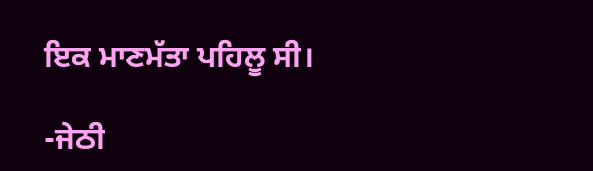ਇਕ ਮਾਣਮੱਤਾ ਪਹਿਲੂ ਸੀ।

-ਜੇਠੀ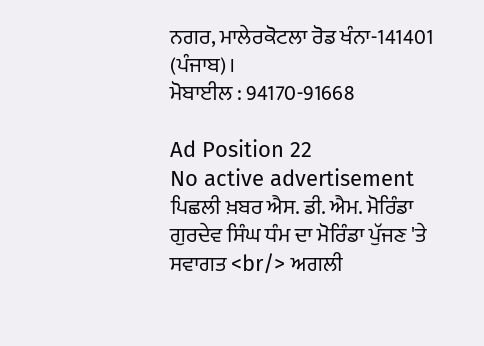ਨਗਰ, ਮਾਲੇਰਕੋਟਲਾ ਰੋਡ ਖੰਨਾ-141401 (ਪੰਜਾਬ)।
ਮੋਬਾਈਲ : 94170-91668

Ad Position 22
No active advertisement
ਪਿਛਲੀ ਖ਼ਬਰ ਐਸ. ਡੀ. ਐਮ. ਮੋਰਿੰਡਾ ਗੁਰਦੇਵ ਸਿੰਘ ਧੰਮ ਦਾ ਮੋਰਿੰਡਾ ਪੁੱਜਣ 'ਤੇ ਸਵਾਗਤ <br/> ਅਗਲੀ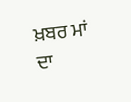ਖ਼ਬਰ ਮਾਂ ਦਾ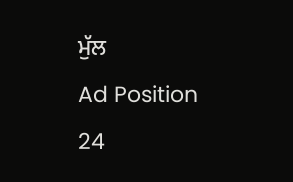ਮੁੱਲ
Ad Position 24